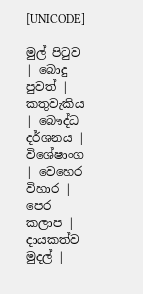[UNICODE]

මුල් පිටුව | බොදු පුවත් | කතුවැකිය | බෞද්ධ දර්ශනය | විශේෂාංග | වෙහෙර විහාර | පෙර කලාප | දායකත්ව මුදල් |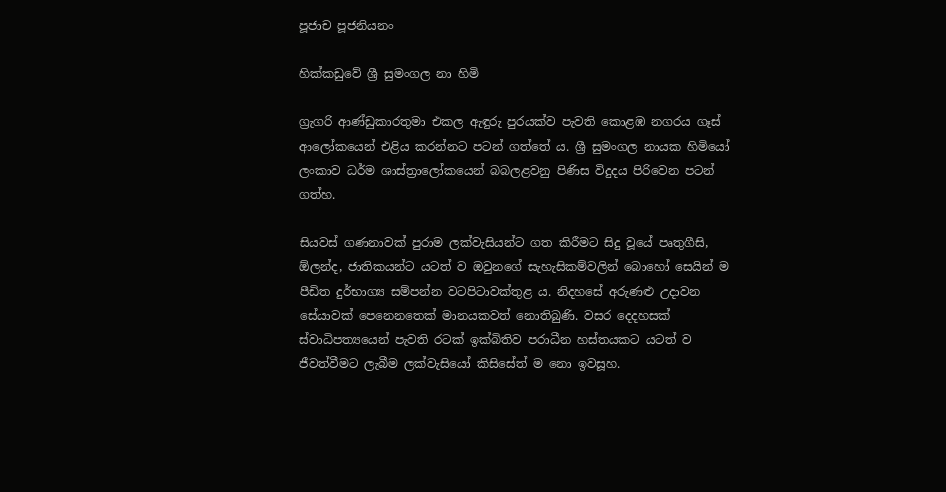පූජාච පූජනියනං

හික්කඩුවේ ශ්‍රී සුමංගල නා හිමි

ග්‍රැගරි ආණ්ඩුකාරතුමා එකල ඇඳුරු පුරයක්ව පැවති කොළඹ නගරය ගෑස් ආලෝකයෙන් එළිය කරන්නට පටන් ගත්තේ ය. ශ්‍රී සුමංගල නායක හිමියෝ ලංකාව ධර්ම ශාස්ත්‍රාලෝකයෙන් බබලළවනු පිණිස විදුදය පිරිවෙන පටන් ගත්හ.

සියවස් ගණනාවක් පුරාම ලක්වැසියන්ට ගත කිරීමට සිදු වූයේ පෘතුගීසි, ඕලන්ද, ජාතිකයන්ට යටත් ව ඔවුනගේ සැහැසිකම්වලින් බොහෝ සෙයින් ම පීඩිත දුර්භාග්‍ය සම්පන්න වටපිටාවක්තුළ ය. නිදහසේ අරුණළු උදාවන සේයාවක් පෙනෙනතෙක් මානයකවත් නොතිබුණි. වසර දෙදහසක් ස්වාධිපත්‍යයෙන් පැවති රටක් ඉක්බිතිව පරාධීන හස්තයකට යටත් ව ජීවත්වීමට ලැබීම ලක්වැසියෝ කිසිසේත් ම නො ඉවසූහ.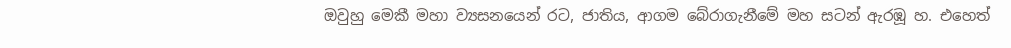ඔවුහු මෙකී මහා ව්‍යසනයෙන් රට, ජාතිය, ආගම බේරාගැනීමේ මහ සටන් ඇරඹූ හ. එහෙත්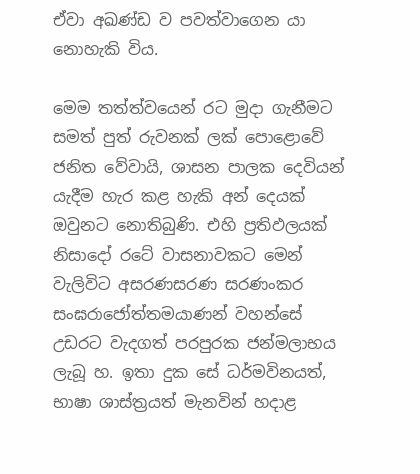ඒවා අඛණ්ඩ ව පවත්වාගෙන යා නොහැකි විය.

මෙම තත්ත්වයෙන් රට මුදා ගැනීමට සමත් පුත් රුවනක් ලක් පොළොවේ ජනිත වේවායි, ශාසන පාලක දෙවියන් යැදීම හැර කළ හැකි අන් දෙයක් ඔවුනට නොතිබුණි. එහි ප්‍රතිඵලයක් නිසාදෝ රටේ වාසනාවකට මෙන් වැලිවිට අසරණසරණ සරණංකර සංඝරාජෝත්තමයාණන් වහන්සේ උඩරට වැදගත් පරපුරක ජන්මලාභය ලැබූ හ. ඉතා දුක සේ ධර්මවිනයත්, භාෂා ශාස්ත්‍රයත් මැනවින් හදාළ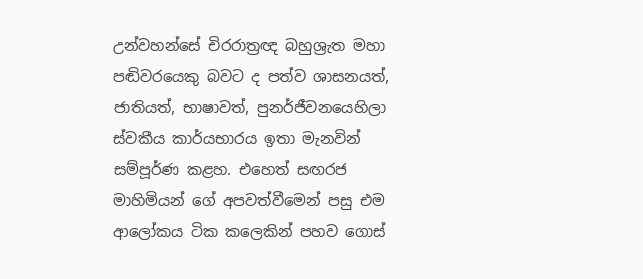උන්වහන්සේ චිරරාත්‍රඥ බහුශ්‍රැත මහා පඬිවරයෙකු බවට ද පත්ව ශාසනයත්, ජාතියත්, භාෂාවත්, පුනර්ජීවනයෙහිලා ස්වකීය කාර්යභාරය ඉතා මැනවින් සම්පූර්ණ කළහ. එහෙත් සඟරජ මාහිමියන් ගේ අපවත්වීමෙන් පසු එම ආලෝකය ටික කලෙකින් පහව ගොස්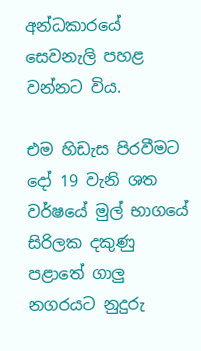අන්ධකාරයේ සෙවනැලි පහළ වන්නට විය.

එම හිඩැස පිරවීමට දෝ 19 වැනි ශත වර්ෂයේ මුල් භාගයේ සිරිලක දකුණු පළාතේ ගාලු නගරයට නුදුරු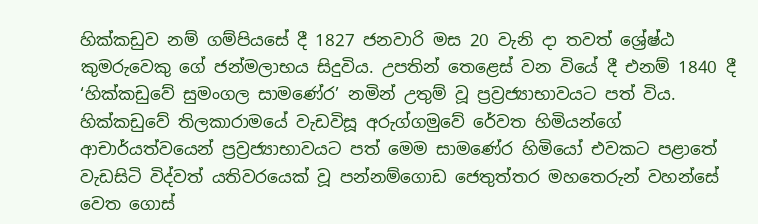හික්කඩුව නම් ගම්පියසේ දී 1827 ජනවාරි මස 20 වැනි දා තවත් ශ්‍රේෂ්ඨ කුමරුවෙකු ගේ ජන්මලාභය සිදුවිය. උපතින් තෙළෙස් වන වියේ දී එනම් 1840 දී ‘හික්කඩුවේ සුමංගල සාමණේර’ නමින් උතුම් වූ ප්‍රව්‍රජ්‍යාභාවයට පත් විය. හික්කඩුවේ තිලකාරාමයේ වැඩවිසූ අරුග්ගමුවේ රේවත හිමියන්ගේ ආචාර්යත්වයෙන් ප්‍රව්‍රජ්‍යාභාවයට පත් මෙම සාමණේර හිමියෝ එවකට පළාතේ වැඩසිටි විද්වත් යතිවරයෙක් වූ පන්නම්ගොඩ ජෙතුත්තර මහතෙරුන් වහන්සේ වෙත ගොස්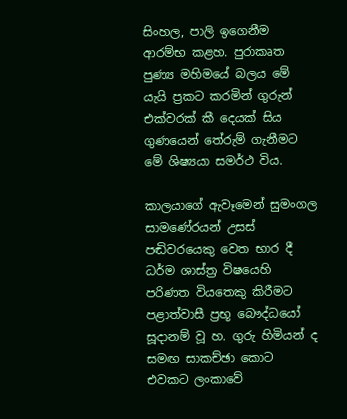සිංහල, පාලි ඉගෙනීම ආරම්භ කළහ. පුරාකෘත පුණ්‍ය මහිමයේ බලය මේ යැයි ප්‍රකට කරමින් ගුරුන් එක්වරක් කී දෙයක් සිය ගුණයෙන් තේරුම් ගැනීමට මේ ශිෂ්‍යයා සමර්ථ විය.

කාලයාගේ ඇවෑමෙන් සුමංගල සාමණේරයන් උසස් පඬිවරයෙකු වෙත භාර දී ධර්ම ශාස්ත්‍ර විෂයෙහි පරිණත වියතෙකු කිරීමට පළාත්වාසී ප්‍රභූ බෞද්ධයෝ සූදානම් වූ හ. ගුරු හිමියන් ද සමඟ සාකච්ඡා කොට එවකට ලංකාවේ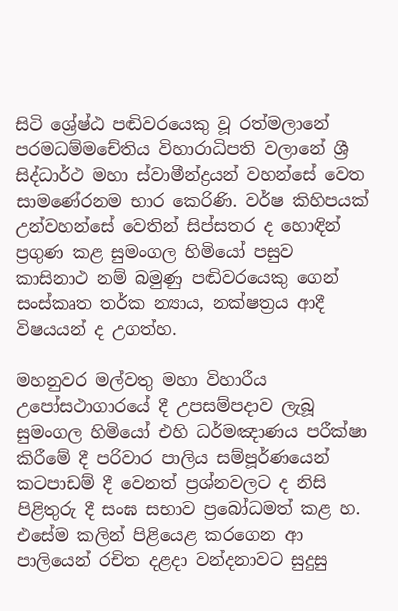සිටි ශ්‍රේෂ්ඨ පඬිවරයෙකු වූ රත්මලානේ පරමධම්මචේතිය විහාරාධිපති වලානේ ශ්‍රී සිද්ධාර්ථ මහා ස්වාමීන්ද්‍රයන් වහන්සේ වෙත සාමණේරනම භාර කෙරිණි. වර්ෂ කිහිපයක් උන්වහන්සේ වෙතින් සිප්සතර ද හොඳින් ප්‍රගුණ කළ සුමංගල හිමියෝ පසුව කාසිනාථ නම් බමුණු පඬිවරයෙකු ගෙන් සංස්කෘත තර්ක න්‍යාය, නක්ෂත්‍රය ආදී විෂයයන් ද උගත්හ.

මහනුවර මල්වතු මහා විහාරීය උපෝසථාගාරයේ දී උපසම්පදාව ලැබූ සුමංගල හිමියෝ එහි ධර්මඤාණය පරීක්ෂා කිරීමේ දී පරිවාර පාලිය සම්පූර්ණයෙන් කටපාඩම් දී වෙනත් ප්‍රශ්නවලට ද නිසි පිළිතුරු දී සංඝ සභාව ප්‍රබෝධමත් කළ හ. එසේම කලින් පිළියෙළ කරගෙන ආ පාලියෙන් රචිත දළදා වන්දනාවට සුදුසු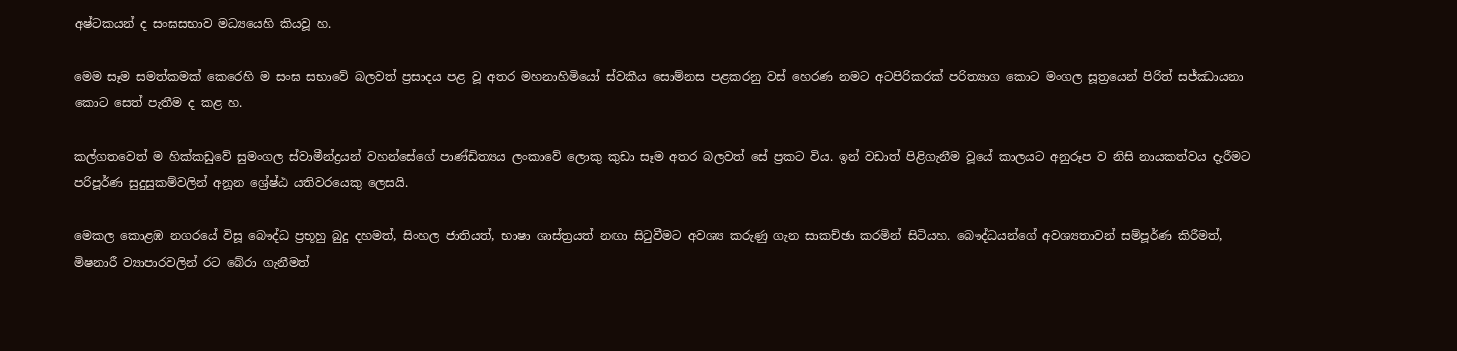අෂ්ටකයන් ද සංඝසභාව මධ්‍යයෙහි කියවූ හ.

මෙම සෑම සමත්කමක් කෙරෙහි ම සංඝ සභාවේ බලවත් ප්‍රසාදය පළ වූ අතර මහනාහිමියෝ ස්වකීය සොම්නස පළකරනු වස් හෙරණ නමට අටපිරිකරක් පරිත්‍යාග කොට මංගල සූත්‍රයෙන් පිරිත් සජ්ඣායනා කොට සෙත් පැතීම ද කළ හ.

කල්ගතවෙත් ම හික්කඩුවේ සුමංගල ස්වාමීන්ද්‍රයන් වහන්සේගේ පාණ්ඩිත්‍යය ලංකාවේ ලොකු කුඩා සෑම අතර බලවත් සේ ප්‍රකට විය. ඉන් වඩාත් පිළිගැනීම වූයේ කාලයට අනුරූප ව නිසි නායකත්වය දැරීමට පරිපූර්ණ සුදුසුකම්වලින් අනූන ශ්‍රේෂ්ඨ යතිවරයෙකු ලෙසයි.

මෙකල කොළඹ නගරයේ විසූ බෞද්ධ ප්‍රභූහු බුදු දහමත්, සිංහල ජාතියත්, භාෂා ශාස්ත්‍රයත් නඟා සිටුවීමට අවශ්‍ය කරුණු ගැන සාකච්ඡා කරමින් සිටියහ. බෞද්ධයන්ගේ අවශ්‍යතාවන් සම්පූර්ණ කිරීමත්, මිෂනාරී ව්‍යාපාරවලින් රට බේරා ගැනීමත්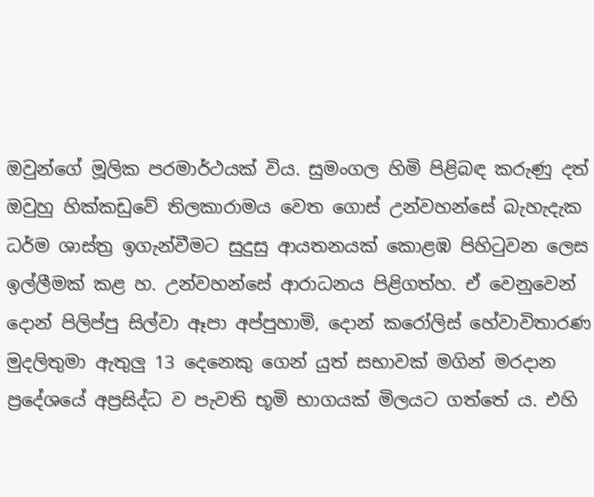ඔවුන්ගේ මූලික පරමාර්ථයක් විය. සුමංගල හිමි පිළිබඳ කරුණු දත් ඔවුහු හික්කඩුවේ තිලකාරාමය වෙත ගොස් උන්වහන්සේ බැහැදැක ධර්ම ශාස්ත්‍ර ඉගැන්වීමට සුදුසු ආයතනයක් කොළඹ පිහිටුවන ලෙස ඉල්ලීමක් කළ හ. උන්වහන්සේ ආරාධනය පිළිගත්හ. ඒ වෙනුවෙන් දොන් පිලිප්පු සිල්වා ඈපා අප්පුහාමි, දොන් කරෝලිස් හේවාවිතාරණ මුදලිතුමා ඇතුලු 13 දෙනෙකු ගෙන් යුත් සභාවක් මගින් මරදාන ප්‍රදේශයේ අප්‍රසිද්ධ ව පැවති භූමි භාගයක් මිලයට ගත්තේ ය. එහි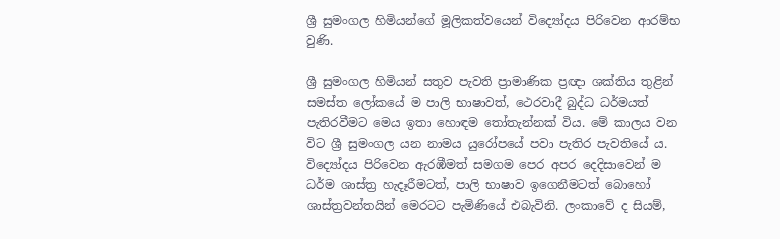ශ්‍රී සුමංගල හිමියන්ගේ මූලිකත්වයෙන් විද්‍යෝදය පිරිවෙන ආරම්භ වුණි.

ශ්‍රී සුමංගල හිමියන් සතුව පැවති ප්‍රාමාණික ප්‍රඥා ශක්තිය තුළින් සමස්ත ලෝකයේ ම පාලි භාෂාවත්, ථෙරවාදී බුද්ධ ධර්මයත් පැතිරවීමට මෙය ඉතා හොඳම තෝතැන්නක් විය. මේ කාලය වන විට ශ්‍රී සුමංගල යන නාමය යුරෝපයේ පවා පැතිර පැවතියේ ය. විද්‍යෝදය පිරිවෙන ඇරඹීමත් සමගම පෙර අපර දෙදිසාවෙන් ම ධර්ම ශාස්ත්‍ර හැදෑරීමටත්, පාලි භාෂාව ඉගෙනීමටත් බොහෝ ශාස්ත්‍රවන්තයින් මෙරටට පැමිණියේ එබැවිනි. ලංකාවේ ද සියම්,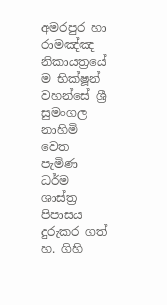අමරපුර හා රාමඤ්ඤ නිකායත්‍රයේ ම භික්ෂූන් වහන්සේ ශ්‍රී සුමංගල නාහිමි වෙත පැමිණ ධර්ම ශාස්ත්‍ර පිපාසය දුරුකර ගත් හ. ගිහි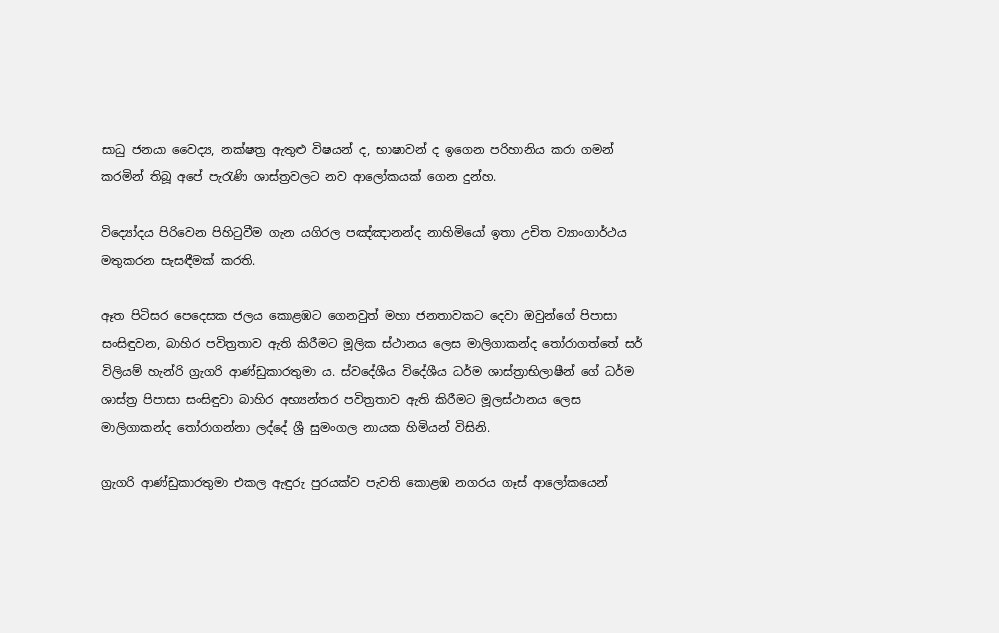සාධු ජනයා වෛද්‍ය, නක්ෂත්‍ර ඇතුළු විෂයන් ද, භාෂාවන් ද ඉගෙන පරිහානිය කරා ගමන් කරමින් තිබූ අපේ පැරැණි ශාස්ත්‍රවලට නව ආලෝකයක් ගෙන දුන්හ.

විද්‍යෝදය පිරිවෙන පිහිටුවීම ගැන යගිරල පඤ්ඤානන්ද නාහිමියෝ ඉතා උචිත ව්‍යාංගාර්ථය මතුකරන සැසඳීමක් කරති.

ඈත පිටිසර පෙදෙසක ජලය කොළඹට ගෙනවුත් මහා ජනතාවකට දෙවා ඔවුන්ගේ පිපාසා සංසිඳුවන, බාහිර පවිත්‍රතාව ඇති කිරීමට මූලික ස්ථානය ලෙස මාලිගාකන්ද තෝරාගත්තේ සර් විලියම් හැන්රි ග්‍රැගරි ආණ්ඩුකාරතුමා ය. ස්වදේශීය විදේශීය ධර්ම ශාස්ත්‍රාභිලාෂීන් ගේ ධර්ම ශාස්ත්‍ර පිපාසා සංසිඳුවා බාහිර අභ්‍යන්තර පවිත්‍රතාව ඇති කිරීමට මූලස්ථානය ලෙස මාලිගාකන්ද තෝරාගන්නා ලද්දේ ශ්‍රී සුමංගල නායක හිමියන් විසිනි.

ග්‍රැගරි ආණ්ඩුකාරතුමා එකල ඇඳුරු පුරයක්ව පැවති කොළඹ නගරය ගෑස් ආලෝකයෙන්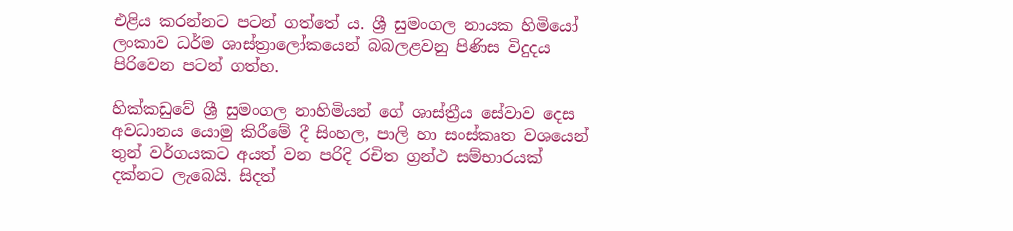එළිය කරන්නට පටන් ගත්තේ ය. ශ්‍රී සුමංගල නායක හිමියෝ ලංකාව ධර්ම ශාස්ත්‍රාලෝකයෙන් බබලළවනු පිණිස විදුදය පිරිවෙන පටන් ගත්හ.

හික්කඩුවේ ශ්‍රී සුමංගල නාහිමියන් ගේ ශාස්ත්‍රීය සේවාව දෙස අවධානය යොමු කිරීමේ දී සිංහල, පාලි හා සංස්කෘත වශයෙන් තුන් වර්ගයකට අයත් වන පරිදි රචිත ග්‍රන්ථ සම්භාරයක් දක්නට ලැබෙයි. සිදත්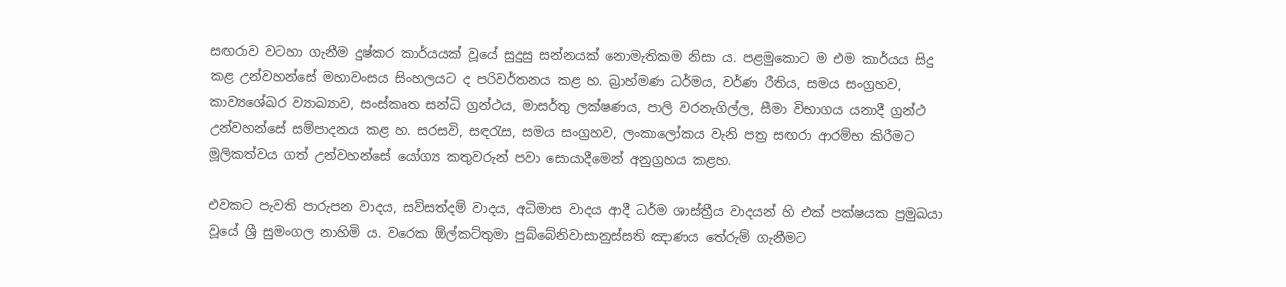සඟරාව වටහා ගැනීම දුෂ්කර කාර්යයක් වූයේ සුදුසු සන්නයක් නොමැතිකම නිසා ය. පළමුකොට ම එම කාර්යය සිදු කළ උන්වහන්සේ මහාවංසය සිංහලයට ද පරිවර්තනය කළ හ. බ්‍රාහ්මණ ධර්මය, වර්ණ රීතිය, සමය සංග්‍රහව, කාව්‍යශේඛර ව්‍යාඛ්‍යාව, සංස්කෘත සන්ධි ග්‍රන්ථය, මාසර්තු ලක්ෂණය, පාලි වරනැගිල්ල, සීමා විභාගය යනාදී ග්‍රන්ථ උන්වහන්සේ සම්පාදනය කළ හ. සරසවි, සඳරැස, සමය සංග්‍රහව, ලංකාලෝකය වැනි පත්‍ර සඟරා ආරම්භ කිරීමට මූලිකත්වය ගත් උන්වහන්සේ යෝග්‍ය කතුවරුන් පවා සොයාදීමෙන් අනුග්‍රහය කළහ.

එවකට පැවති පාරුපන වාදය, සව්සත්දම් වාදය, අධිමාස වාදය ආදී ධර්ම ශාස්ත්‍රීය වාදයන් හි එක් පක්ෂයක ප්‍රමුඛයා වූයේ ශ්‍රී සුමංගල නාහිමි ය. වරෙක ඕල්කට්තුමා පුබ්බේනිවාසානුස්සති ඤාණය තේරුම් ගැනීමට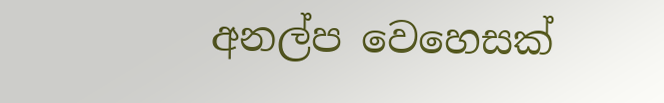අනල්ප වෙහෙසක්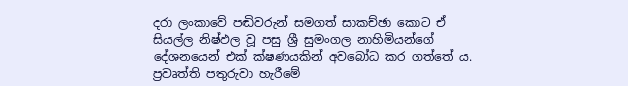දරා ලංකාවේ පඬිවරුන් සමගත් සාකච්ඡා කොට ඒ සියල්ල නිෂ්ඵල වූ පසු ශ්‍රී සුමංගල නාහිමියන්ගේ දේශනයෙන් එක් ක්ෂණයකින් අවබෝධ කර ගත්තේ ය. ප්‍රවෘත්ති පතුරුවා හැරීමේ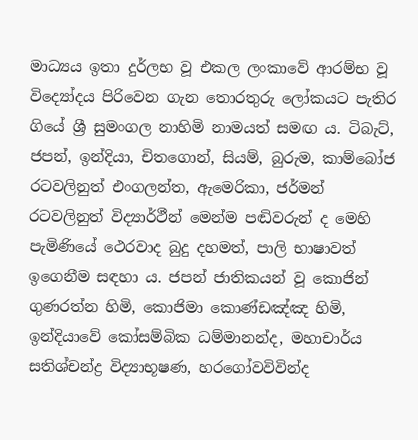මාධ්‍යය ඉතා දුර්ලභ වූ එකල ලංකාවේ ආරම්භ වූ විද්‍යෝදය පිරිවෙන ගැන තොරතුරු ලෝකයට පැතිර ගියේ ශ්‍රී සුමංගල නාහිමි නාමයත් සමඟ ය. ටිබැට්, ජපන්, ඉන්දියා, චිතගොන්, සියම්, බුරුම, කාම්බෝජ රටවලිනුත් එංගලන්ත, ඇමෙරිකා, ජර්මන් රටවලිනුත් විද්‍යාර්ථීන් මෙන්ම පඬිවරුන් ද මෙහි පැමිණියේ ථෙරවාද බුදු දහමත්, පාලි භාෂාවත් ඉගෙනීම සඳහා ය. ජපන් ජාතිකයන් වූ කොජින් ගුණරත්න හිමි, කොජිමා කොණ්ඩඤ්ඤ හිමි, ඉන්දියාවේ කෝසම්බික ධම්මානන්ද, මහාචාර්ය සතිශ්චන්ද්‍ර විද්‍යාභූෂණ, හරගෝවවිවින්ද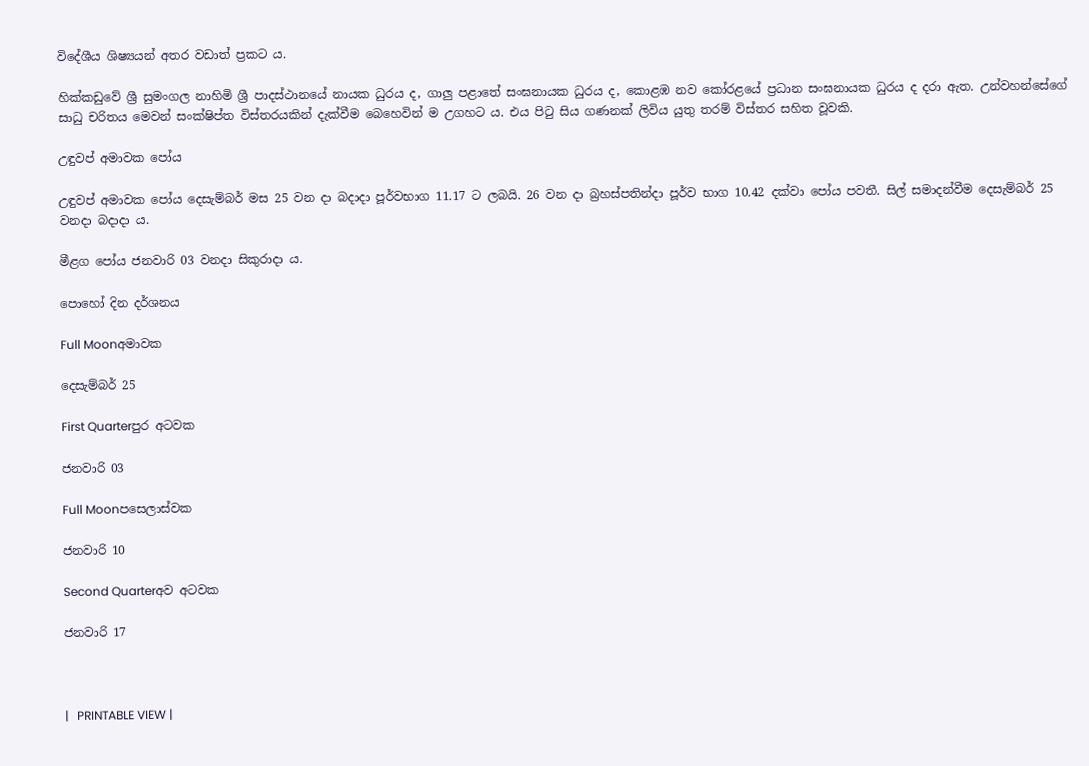විදේශීය ශිෂ්‍යයන් අතර වඩාත් ප්‍රකට ය.

හික්කඩුවේ ශ්‍රී සුමංගල නාහිමි ශ්‍රී පාදස්ථානයේ නායක ධුරය ද, ගාලු පළාතේ සංඝනායක ධුරය ද, කොළඹ නව කෝරළයේ ප්‍රධාන සංඝනායක ධුරය ද දරා ඇත. උන්වහන්සේගේ සාධු චරිතය මෙවන් සංක්ෂිප්ත විස්තරයකින් දැක්වීම බෙහෙවින් ම උගහට ය. එය පිටු සිය ගණනක් ලිවිය යුතු තරම් විස්තර සහිත වූවකි.

උඳුවප් අමාවක පෝය

උඳුවප් අමාවක පෝය දෙසැම්බර් මස 25 වන දා බදාදා පූර්වභාග 11.17 ට ලබයි. 26 වන දා බ්‍රහස්පතින්දා පූර්ව භාග 10.42 දක්වා පෝය පවතී. සිල් සමාදන්වීම දෙසැම්බර් 25 වනදා බදාදා ය.

මීළග පෝය ජනවාරි 03 වනදා සිකුරාදා ය.

පොහෝ දින දර්ශනය

Full Moonඅමාවක

දෙසැම්බර් 25

First Quarterපුර අටවක

ජනවාරි 03

Full Moonපසෙලාස්වක

ජනවාරි 10

Second Quarterඅව අටවක

ජනවාරි 17



|   PRINTABLE VIEW |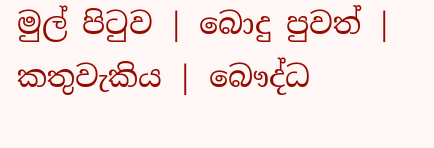මුල් පිටුව | බොදු පුවත් | කතුවැකිය | බෞද්ධ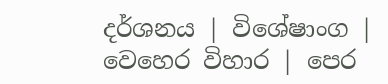දර්ශනය | විශේෂාංග | වෙහෙර විහාර | පෙර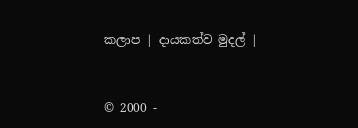කලාප | දායකත්ව මුදල් |



© 2000 -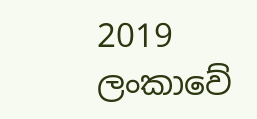2019 ලංකාවේ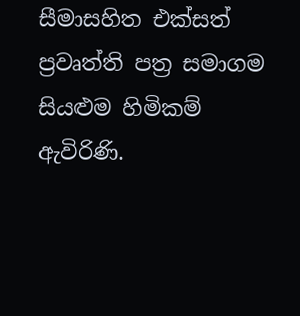සීමාසහිත එක්සත් ප්‍රවෘත්ති පත්‍ර සමාගම
සියළුම හිමිකම් ඇවිරිණි.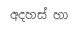අදහස් හා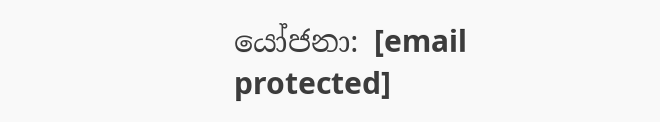යෝජනා: [email protected]